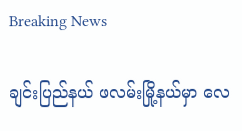Breaking News

ချင်းပြည်နယ် ဖလမ်းမြို့နယ်မှာ လေ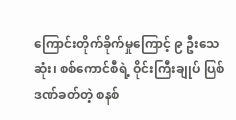ကြောင်းတိုက်ခိုက်မှုကြောင့် ၉ ဦးသေဆုံး၊ စစ်ကောင်စီရဲ့ ဝိုင်းကြီးချုပ် ပြစ်ဒဏ်ခတ်တဲ့ စနစ်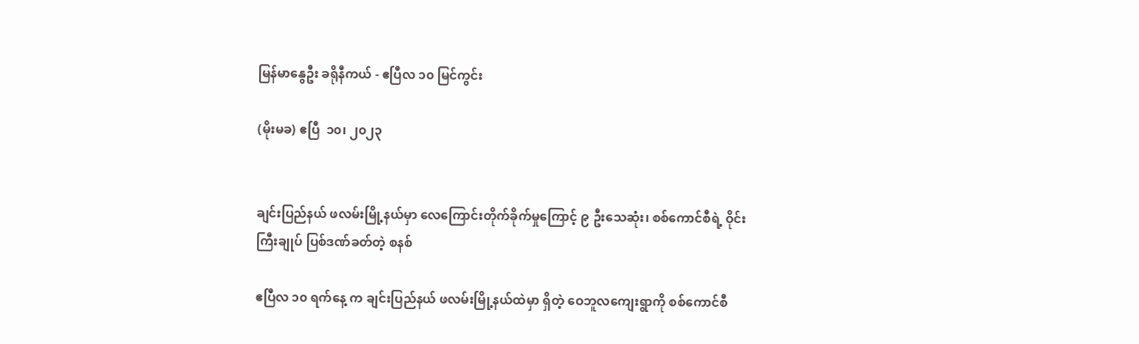မြန်မာနွေဦး ခရိုနီကယ် - ဧပြီလ ၁၀ မြင်ကွင်း

(မိုးမခ) ဧပြီ  ၁၀၊ ၂၀၂၃


ချင်းပြည်နယ် ဖလမ်းမြို့နယ်မှာ လေကြောင်းတိုက်ခိုက်မှုကြောင့် ၉ ဦးသေဆုံး၊ စစ်ကောင်စီရဲ့ ဝိုင်းကြီးချုပ် ပြစ်ဒဏ်ခတ်တဲ့ စနစ်

ဧပြီလ ၁၀ ရက်နေ့ က ချင်းပြည်နယ် ဖလမ်းမြို့နယ်ထဲမှာ ရှိတဲ့ ဝေဘူလကျေးရွာကို စစ်ကောင်စီ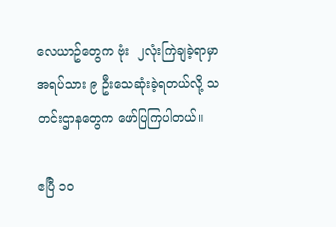လေယာဥ်တွေက ဗုံး  ၂လုံးကြဲချခဲ့ရာမှာ အရပ်သား ၉ ဦးသေဆုံးခဲ့ရတယ်လို့ သတင်းဌာနတွေက ဖော်ပြကြပါတယ်။

ဧပြီ ၁၀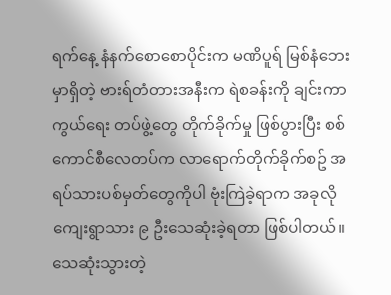ရက်နေ့ နံနက်စောစောပိုင်းက မဏိပူရ် မြစ်နံဘေးမှာရှိတဲ့ ဗားရ်တံတားအနီးက ရဲစခန်းကို ချင်းကာကွယ်ရေး တပ်ဖွဲ့တွေ တိုက်ခိုက်မှု ဖြစ်ပွားပြီး စစ်ကောင်စီလေတပ်က လာရောက်တိုက်ခိုက်စဥ် အရပ်သားပစ်မှတ်တွေကိုပါ ဗုံးကြဲခဲ့ရာက အခုလို ကျေးရွာသား ၉ ဦးသေဆုံးခဲ့ရတာ ဖြစ်ပါတယ်။ သေဆုံးသွားတဲ့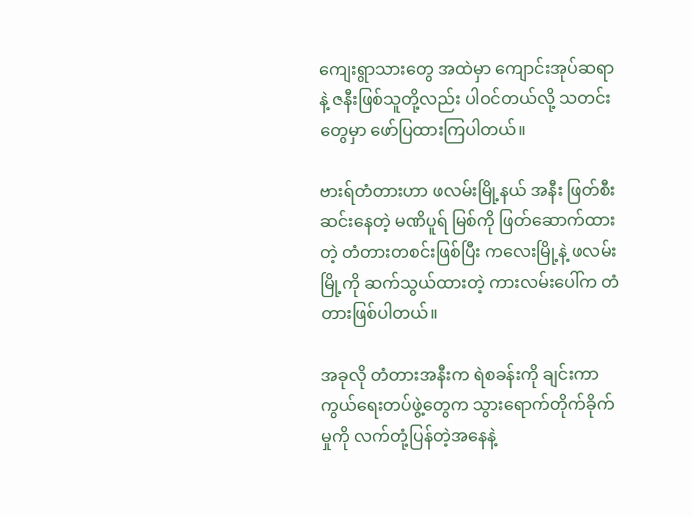ကျေးရွာသားတွေ အထဲမှာ ကျောင်းအုပ်ဆရာ နဲ့ ဇနီးဖြစ်သူတို့လည်း ပါဝင်တယ်လို့ သတင်းတွေမှာ ဖော်ပြထားကြပါတယ်။

ဗားရ်တံတားဟာ ဖလမ်းမြို့နယ် အနီး ဖြတ်စီးဆင်းနေတဲ့ မဏိပူရ် မြစ်ကို ဖြတ်ဆောက်ထားတဲ့ တံတားတစင်းဖြစ်ပြီး ကလေးမြို့နဲ့ ဖလမ်းမြို့ကို ဆက်သွယ်ထားတဲ့ ကားလမ်းပေါ်က တံတားဖြစ်ပါတယ်။

အခုလို တံတားအနီးက ရဲစခန်းကို ချင်းကာကွယ်ရေးတပ်ဖွဲ့တွေက သွားရောက်တိုက်ခိုက်မှုကို လက်တုံ့ပြန်တဲ့အနေနဲ့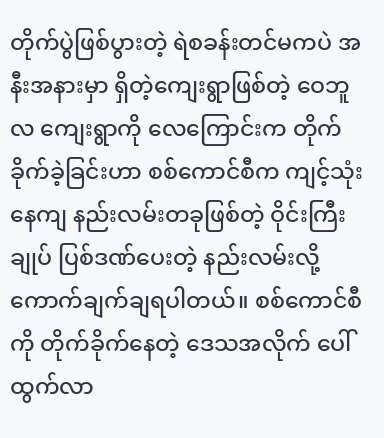တိုက်ပွဲဖြစ်ပွားတဲ့ ရဲစခန်းတင်မကပဲ အနီးအနားမှာ ရှိတဲ့ကျေးရွာဖြစ်တဲ့ ဝေဘူလ ကျေးရွာကို လေကြောင်းက တိုက်ခိုက်ခဲ့ခြင်းဟာ စစ်ကောင်စီက ကျင့်သုံးနေကျ နည်းလမ်းတခုဖြစ်တဲ့ ဝိုင်းကြီးချုပ် ပြစ်ဒဏ်ပေးတဲ့ နည်းလမ်းလို့ ကောက်ချက်ချရပါတယ်။ စစ်ကောင်စီကို တိုက်ခိုက်နေတဲ့ ဒေသအလိုက် ပေါ်ထွက်လာ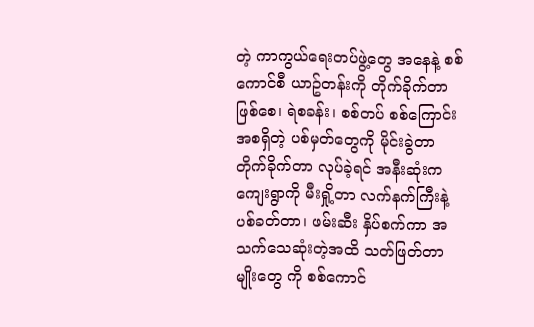တဲ့ ကာကွယ်ရေးတပ်ဖွဲ့တွေ အနေနဲ့ စစ်ကောင်စီ ယာဥ်တန်းကို တိုက်ခိုက်တာ ဖြစ်စေ၊ ရဲစခန်း၊ စစ်တပ် စစ်ကြောင်း အစရှိတဲ့ ပစ်မှတ်တွေကို မိုင်းခွဲတာ တိုက်ခိုက်တာ လုပ်ခဲ့ရင် အနီးဆုံးက ကျေးရွာကို မီးရှို့တာ လက်နက်ကြီးနဲ့ ပစ်ခတ်တာ၊ ဖမ်းဆီး နှိပ်စက်ကာ အသက်သေဆုံးတဲ့အထိ သတ်ဖြတ်တာမျိုးတွေ ကို စစ်ကောင်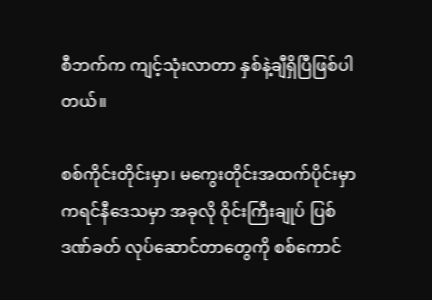စီဘက်က ကျင့်သုံးလာတာ နှစ်နဲ့ချီရှိပြီဖြစ်ပါတယ်။

စစ်ကိုင်းတိုင်းမှာ၊ မကွေးတိုင်းအထက်ပိုင်းမှာ ကရင်နီဒေသမှာ အခုလို ဝိုင်းကြီးချုပ် ပြစ်ဒဏ်ခတ် လုပ်ဆောင်တာတွေကို စစ်ကောင်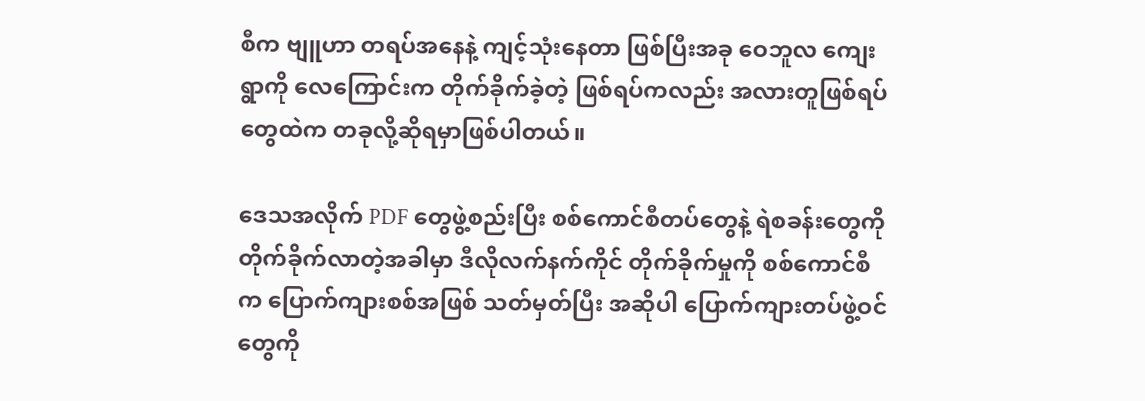စီက ဗျူဟာ တရပ်အနေနဲ့ ကျင့်သုံးနေတာ ဖြစ်ပြီးအခု ဝေဘူလ ကျေးရွာကို လေကြောင်းက တိုက်ခိုက်ခဲ့တဲ့ ဖြစ်ရပ်ကလည်း အလားတူဖြစ်ရပ်တွေထဲက တခုလို့ဆိုရမှာဖြစ်ပါတယ်။

ဒေသအလိုက် PDF တွေဖွဲ့စည်းပြီး စစ်ကောင်စီတပ်တွေနဲ့ ရဲစခန်းတွေကို တိုက်ခိုက်လာတဲ့အခါမှာ ဒီလိုလက်နက်ကိုင် တိုက်ခိုက်မှုကို စစ်ကောင်စီက ပြောက်ကျားစစ်အဖြစ် သတ်မှတ်ပြီး အဆိုပါ ပြောက်ကျားတပ်ဖွဲ့ဝင်တွေကို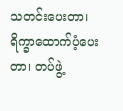သတင်းပေးတာ၊ ရိက္ခာထောက်ပံ့ပေးတာ၊ တပ်ဖွဲ့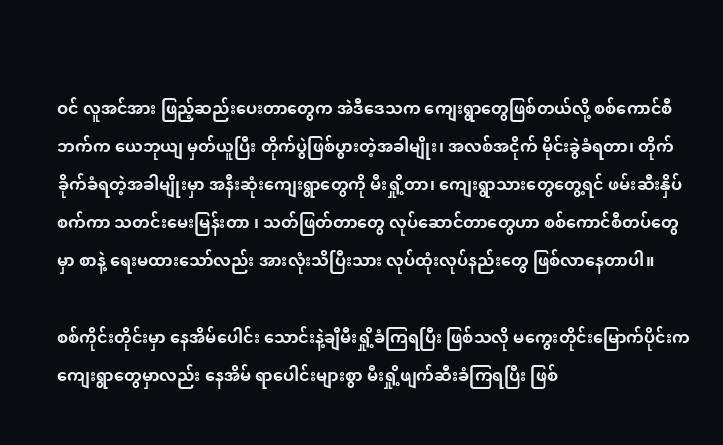ဝင် လူအင်အား ဖြည့်ဆည်းပေးတာတွေက အဲဒီဒေသက ကျေးရွာတွေဖြစ်တယ်လို့ စစ်ကောင်စီဘက်က ယေဘုယျ မှတ်ယူပြီး တိုက်ပွဲဖြစ်ပွားတဲ့အခါမျိုး၊ အလစ်အငိုက် မိုင်းခွဲခံရတာ၊ တိုက်ခိုက်ခံရတဲ့အခါမျိုးမှာ အနီးဆုံးကျေးရွာတွေကို မီးရှို့တာ၊ ကျေးရွာသားတွေတွေ့ရင် ဖမ်းဆီးနှိပ်စက်ကာ သတင်းမေးမြန်းတာ ၊ သတ်ဖြတ်တာတွေ လုပ်ဆောင်တာတွေဟာ စစ်ကောင်စီတပ်တွေမှာ စာနဲ့ ရေးမထားသော်လည်း အားလုံးသိပြီးသား လုပ်ထုံးလုပ်နည်းတွေ ဖြစ်လာနေတာပါ။

စစ်ကိုင်းတိုင်းမှာ နေအိမ်ပေါင်း သောင်းနဲ့ချီမီးရှို့ခံကြရပြီး ဖြစ်သလို မကွေးတိုင်းမြောက်ပိုင်းက ကျေးရွာတွေမှာလည်း နေအိမ် ရာပေါင်းများစွာ မီးရှို့ဖျက်ဆီးခံကြရပြီး ဖြစ်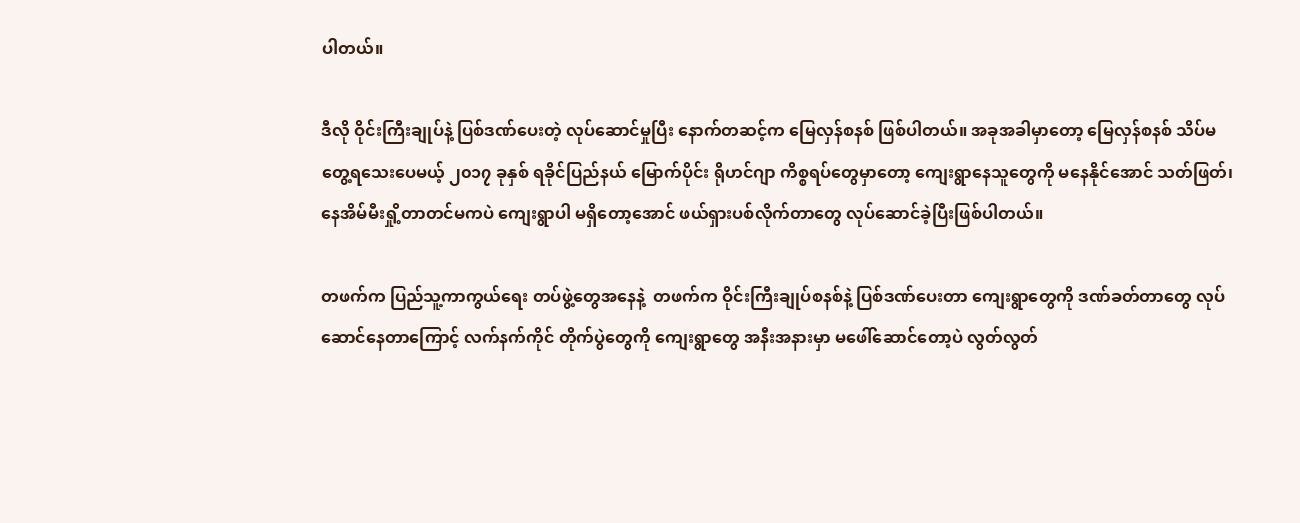ပါတယ်။

ဒီလို ဝိုင်းကြီးချုပ်နဲ့ ပြစ်ဒဏ်ပေးတဲ့ လုပ်ဆောင်မှုပြီး နောက်တဆင့်က မြေလှန်စနစ် ဖြစ်ပါတယ်။ အခုအခါမှာတော့ မြေလှန်စနစ် သိပ်မတွေ့ရသေးပေမယ့် ၂၀၁၇ ခုနှစ် ရခိုင်ပြည်နယ် မြောက်ပိုင်း ရိုဟင်ဂျာ ကိစ္စရပ်တွေမှာတော့ ကျေးရွာနေသူတွေကို မနေနိုင်အောင် သတ်ဖြတ်၊ နေအိမ်မီးရှို့တာတင်မကပဲ ကျေးရွာပါ မရှိတော့အောင် ဖယ်ရှားပစ်လိုက်တာတွေ လုပ်ဆောင်ခဲ့ပြီးဖြစ်ပါတယ်။

တဖက်က ပြည်သူ့ကာကွယ်ရေး တပ်ဖွဲ့တွေအနေနဲ့  တဖက်က ဝိုင်းကြီးချုပ်စနစ်နဲ့ ပြစ်ဒဏ်ပေးတာ ကျေးရွာတွေကို ဒဏ်ခတ်တာတွေ လုပ်ဆောင်နေတာကြောင့် လက်နက်ကိုင် တိုက်ပွဲတွေကို ကျေးရွာတွေ အနီးအနားမှာ မဖေါ်ဆောင်တော့ပဲ လွတ်လွတ်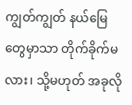ကျွတ်ကျွတ် နယ်မြေတွေမှာသာ တိုက်ခိုက်မလား၊ သို့မဟုတ် အခုလို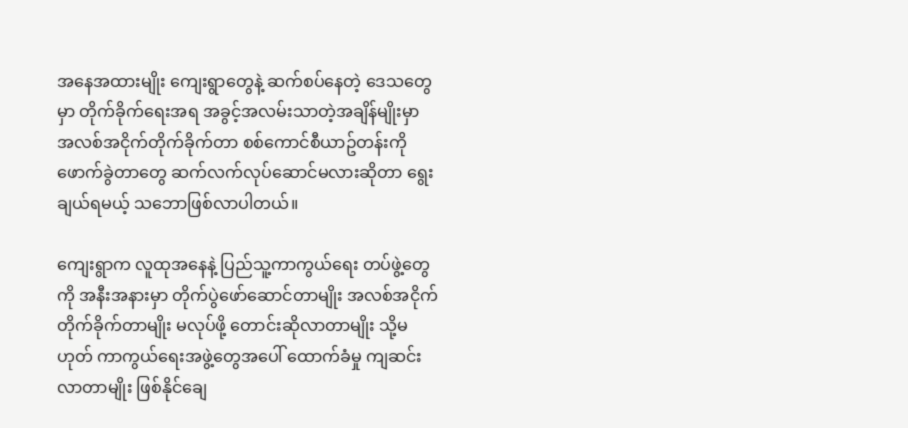အနေအထားမျိုး ကျေးရွာတွေနဲ့ ဆက်စပ်နေတဲ့ ဒေသတွေမှာ တိုက်ခိုက်ရေးအရ အခွင့်အလမ်းသာတဲ့အချိန်မျိုးမှာ အလစ်အငိုက်တိုက်ခိုက်တာ စစ်ကောင်စီယာဥ်တန်းကို ဖောက်ခွဲတာတွေ ဆက်လက်လုပ်ဆောင်မလားဆိုတာ ရွေးချယ်ရမယ့် သဘောဖြစ်လာပါတယ်။

ကျေးရွာက လူထုအနေနဲ့ ပြည်သူ့ကာကွယ်ရေး တပ်ဖွဲ့တွေကို အနီးအနားမှာ တိုက်ပွဲဖော်ဆောင်တာမျိုး အလစ်အငိုက် တိုက်ခိုက်တာမျိုး မလုပ်ဖို့ တောင်းဆိုလာတာမျိုး သို့မဟုတ် ကာကွယ်ရေးအဖွဲ့တွေအပေါ် ထောက်ခံမှု ကျဆင်းလာတာမျိုး ဖြစ်နိုင်ချေ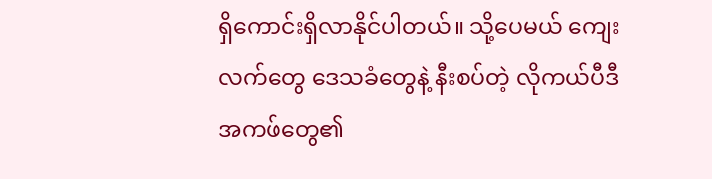ရှိကောင်းရှိလာနိုင်ပါတယ်။ သို့ပေမယ် ကျေးလက်တွေ ဒေသခံတွေနဲ့ နီးစပ်တဲ့ လိုကယ်ပီဒီအကဖ်တွေ၏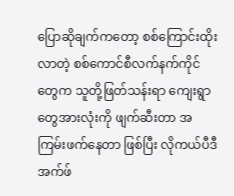ပြောဆိုချက်ကတော့ စစ်ကြောင်းထိုးလာတဲ့ စစ်ကောင်စီလက်နက်ကိုင်တွေက သူတို့ဖြတ်သန်းရာ ကျေးရွာတွေအားလုံးကို ဖျက်ဆီးတာ အကြမ်းဖက်နေတာ ဖြစ်ပြီး လိုကယ်ပီဒီအက်ဖ်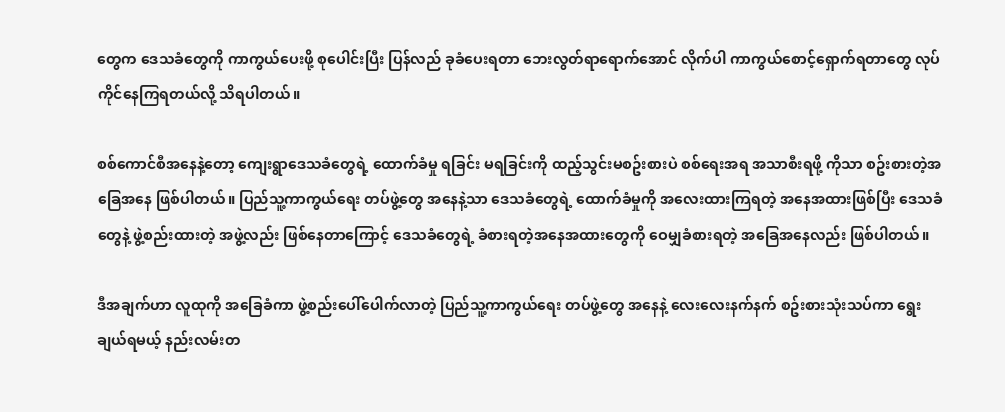တွေက ဒေသခံတွေကို ကာကွယ်ပေးဖို့ စုပေါင်းပြီး ပြန်လည် ခုခံပေးရတာ ဘေးလွတ်ရာရောက်အောင် လိုက်ပါ ကာကွယ်စောင့်ရှောက်ရတာတွေ လုပ်ကိုင်နေကြရတယ်လို့ သိရပါတယ်။

စစ်ကောင်စီအနေနဲ့တော့ ကျေးရွာဒေသခံတွေရဲ့ ထောက်ခံမှု ရခြင်း မရခြင်းကို ထည့်သွင်းမစဥ်းစားပဲ စစ်ရေးအရ အသာစီးရဖို့ ကိုသာ စဥ်းစားတဲ့အခြေအနေ ဖြစ်ပါတယ်။ ပြည်သူ့ကာကွယ်ရေး တပ်ဖွဲ့တွေ အနေနဲ့သာ ဒေသခံတွေရဲ့ ထောက်ခံမှုကို အလေးထားကြရတဲ့ အနေအထားဖြစ်ပြီး ဒေသခံတွေနဲ့ ဖွဲ့စည်းထားတဲ့ အဖွဲ့လည်း ဖြစ်နေတာကြောင့် ဒေသခံတွေရဲ့ ခံစားရတဲ့အနေအထားတွေကို ဝေမျှခံစားရတဲ့ အခြေအနေလည်း ဖြစ်ပါတယ်။

ဒီအချက်ဟာ လူထုကို အခြေခံကာ ဖွဲ့စည်းပေါ်ပေါက်လာတဲ့ ပြည်သူ့ကာကွယ်ရေး တပ်ဖွဲ့တွေ အနေနဲ့ လေးလေးနက်နက် စဥ်းစားသုံးသပ်ကာ ရွေးချယ်ရမယ့် နည်းလမ်းတ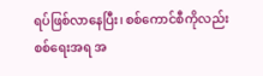ရပ်ဖြစ်လာနေပြီး၊ စစ်ကောင်စီကိုလည်း စစ်ရေးအရ အ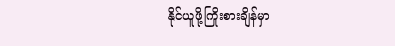နိုင်ယူဖို့ကြိုးစားချိန်မှာ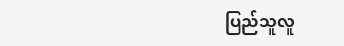ပြည်သူလူ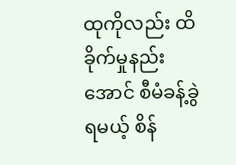ထုကိုလည်း ထိခိုက်မှုနည်းအောင် စီမံခန့်ခွဲရမယ့် စိန်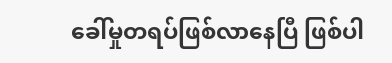ခေါ်မှုတရပ်ဖြစ်လာနေပြီ ဖြစ်ပါ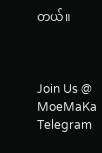တယ်။



Join Us @ MoeMaKa Telegram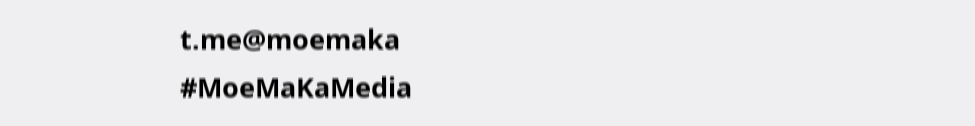t.me@moemaka
#MoeMaKaMedia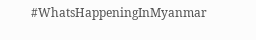#WhatsHappeningInMyanmar